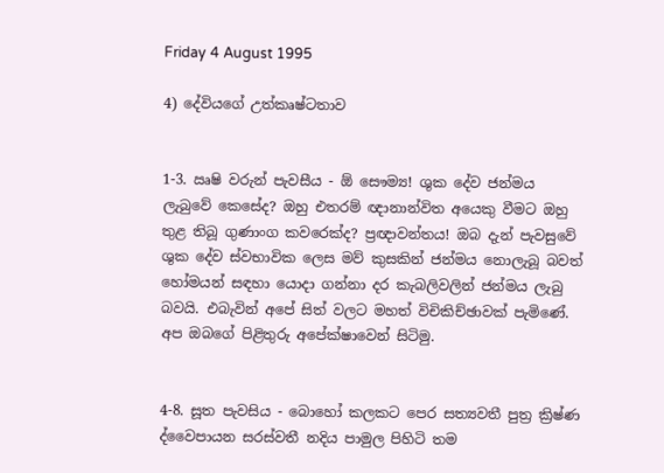Friday 4 August 1995

4) දේවියගේ උත්කෘෂ්ටතාව


1-3. ඍෂි වරුන් පැවසීය - ඕ සෞම්‍ය! ශුක දේව ජන්මය ලැබුවේ කෙසේද? ඔහු එතරම් ඥානාන්විත අයෙකු වීමට ඔහු තුළ තිබූ ගුණාංග කවරෙක්ද? ප්‍රඥාවන්තය! ඔබ දැන් පැවසුවේ ශුක දේව ස්වභාවික ලෙස මව් කුසකින් ජන්මය නොලැබූ බවත් හෝමයන් සඳහා යොදා ගන්නා දර කැබලිවලින් ජන්මය ලැබු බවයි. එබැවින් අපේ සිත් වලට මහත් විචිකිච්ඡාවක් පැමිණේ. අප ඔබගේ පිළිතුරු අපේක්ෂාවෙන් සිටිමු.


4-8. සූත පැවසිය - බොහෝ කලකට පෙර සත්‍යවතී පුත්‍ර ක්‍රිෂ්ණ ද්වෛපායන සරස්වතී නදිය පාමුල පිහිටි තම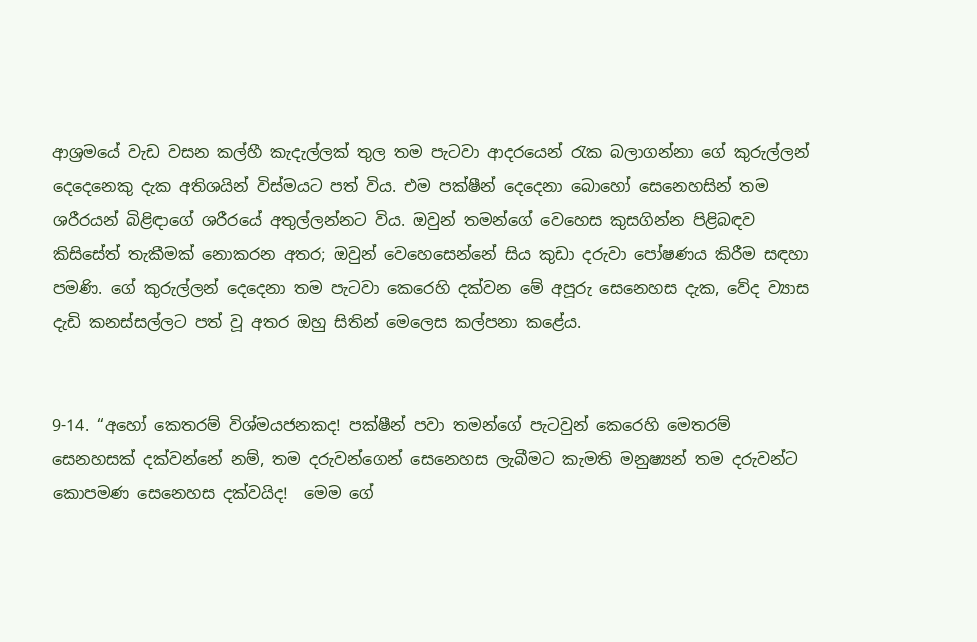ආශ්‍රමයේ වැඩ වසන කල්හී කැදැල්ලක් තුල තම පැටවා ආදරයෙන් රැක බලාගන්නා ගේ කුරුල්ලන් දෙදෙනෙකු දැක අතිශයින් විස්මයට පත් විය. එම පක්ෂීන් දෙදෙනා බොහෝ සෙනෙහසින් තම ශරීරයන් බිළිඳාගේ ශරීරයේ අතුල්ලන්නට විය. ඔවුන් තමන්ගේ වෙහෙස කුසගින්න පිළිබඳව කිසිසේත් තැකීමක් නොකරන අතර; ඔවුන් වෙහෙසෙන්නේ සිය කුඩා දරුවා පෝෂණය කිරීම සඳහා පමණි. ගේ කුරුල්ලන් දෙදෙනා තම පැටවා කෙරෙහි දක්වන මේ අපූරු සෙනෙහස දැක, වේද ව්‍යාස දැඩි කනස්සල්ලට පත් වූ අතර ඔහු සිතින් මෙලෙස කල්පනා කළේය.


9-14. “අහෝ කෙතරම් විශ්මයජනකද! පක්ෂීන් පවා තමන්ගේ පැටවුන් කෙරෙහි මෙතරම් සෙනහසක් දක්වන්නේ නම්, තම දරුවන්ගෙන් සෙනෙහස ලැබීමට කැමති මනුෂ්‍යන් තම දරුවන්ට කොපමණ සෙනෙහස දක්වයිද!  මෙම ගේ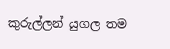කුරුල්ලන් යුගල තම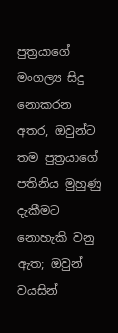පුත්‍රයාගේ මංගල්‍ය සිදු නොකරන අතර, ඔවුන්ට තම පුත්‍රයාගේ පතිනිය මුහුණු දැකීමට නොහැකි වනු ඇත; ඔවුන් වයසින්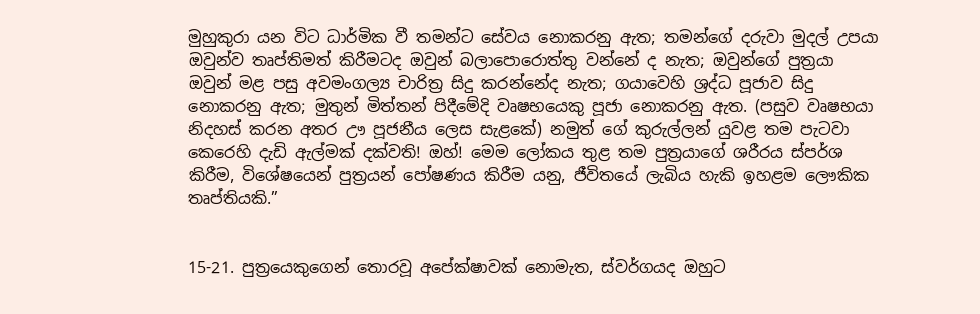මුහුකුරා යන විට ධාර්මික වී තමන්ට සේවය නොකරනු ඇත; තමන්ගේ දරුවා මුදල් උපයා ඔවුන්ව තෘප්තිමත් කිරීමටද ඔවුන් බලාපොරොත්තු වන්නේ ද නැත; ඔවුන්ගේ පුත්‍රයා ඔවුන් මළ පසු අවමංගල්‍ය චාරිත්‍ර සිදු කරන්නේද නැත; ගයාවෙහි ශ්‍රද්ධ පූජාව සිදු නොකරනු ඇත; මුතුන් මිත්තන් පිදීමේදි වෘෂභයෙකු පූජා නොකරනු ඇත. (පසුව වෘෂභයා නිදහස් කරන අතර ඌ පූජනීය ලෙස සැළකේ) නමුත් ගේ කුරුල්ලන් යුවළ තම පැටවා කෙරෙහි දැඩි ඇල්මක් දක්වති! ඔහ්! මෙම ලෝකය තුළ තම පුත්‍රයාගේ ශරීරය ස්පර්ශ කිරීම, විශේෂයෙන් පුත්‍රයන් පෝෂණය කිරීම යනු, ජීවිතයේ ලැබිය හැකි ඉහළම ලෞකික තෘප්තියකි.”


15-21. පුත්‍රයෙකුගෙන් තොරවූ අපේක්ෂාවක් නොමැත, ස්වර්ගයද ඔහුට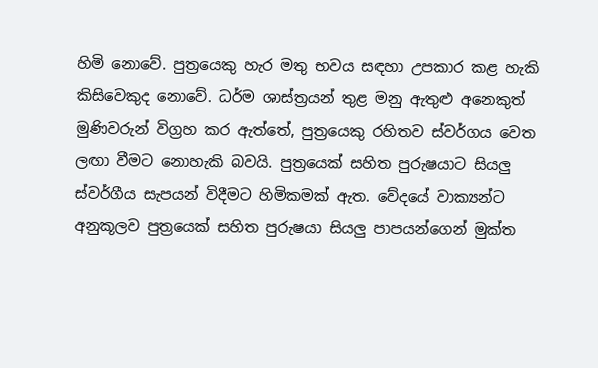හිමි නොවේ. පුත්‍රයෙකු හැර මතු භවය සඳහා උපකාර කළ හැකි කිසිවෙකුද නොවේ. ධර්ම ශාස්ත්‍රයන් තුළ මනු ඇතුළු අනෙකුත් මුණිවරුන් විග්‍රහ කර ඇත්තේ, පුත්‍රයෙකු රහිතව ස්වර්ගය වෙත ලඟා වීමට නොහැකි බවයි. පුත්‍රයෙක් සහිත පුරුෂයාට සියලු ස්වර්ගීය සැපයන් විදීමට හිමිකමක් ඇත. වේදයේ වාක්‍යන්ට අනුකූලව පුත්‍රයෙක් සහිත පුරුෂයා සියලු පාපයන්ගෙන් මුක්ත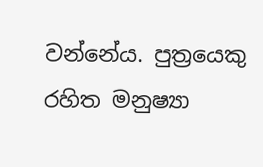වන්නේය. පුත්‍රයෙකු රහිත මනුෂ්‍යා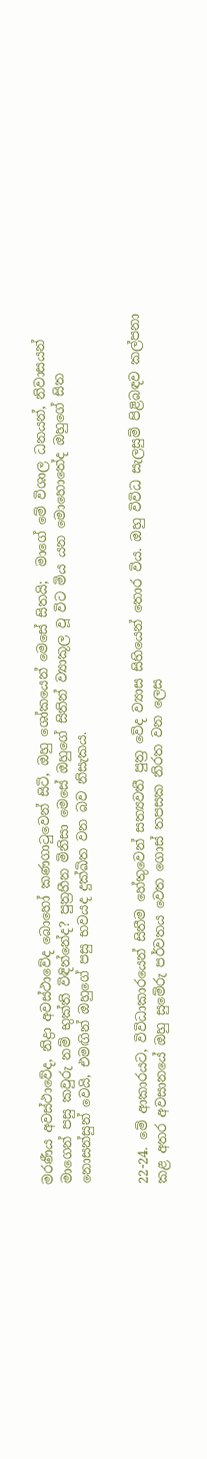මරණීය අවස්ථාවේද, නිද්‍රා අවස්ථාවේද බොහෝ කණගාටුවෙන් සිටි, ඔහු ශෝකයෙන් මෙසේ සිතයි;  මාගේ මේ විශාල ධනයන්, නිවාසයන් මාගෙන් පසු කවුරු නම් භුක්ති විඳින්නේද? පුත්‍රහීන මිනිසා මෙසේ ඔහුගේ සිතින් ව්‍යාකූල වූ විට මිය යන මොහොතේද ඔහුගේ සිත නොසන්සුන් වෙයි, එමඟින් ඔහුගේ පසු භවයද දුක්ඛිත වන බව නිසැකය.


22-24. මේ ආකාරයට, විවිධාකාරයෙන් සිතීම හේතුවෙන් සත්‍යවතී පුත්‍ර වේද ව්‍යාස සිහියෙන් තොර විය. ඔහු විවිධ සැලසුම් පිළිබඳව කල්පනා කළ අතර අවසානයේ ඔහු සුමේරු පර්වතය වෙත ගොස් තපසක නිරත වන ලෙස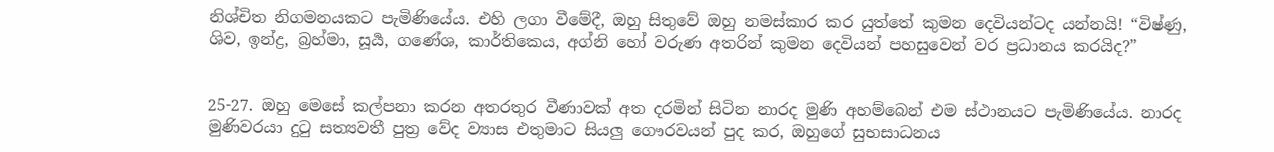නිශ්චිත නිගමනයකට පැමිණියේය. එහි ලගා වීමේදී, ඔහු සිතුවේ ඔහු නමස්කාර කර යුත්තේ කුමන දෙවියන්ටද යන්නයි! “විෂ්ණු, ශිව, ඉන්ද්‍ර, බ්‍රහ්මා, සූර්‍ය, ගණේශ, කාර්තිකෙය, අග්නි හෝ වරුණ අතරින් කුමන දෙවියන් පහසුවෙන් වර ප්‍රධානය කරයිද?”


25-27. ඔහු මෙසේ කල්පනා කරන අතරතුර වීණාවක් අත දරමින් සිටින නාරද මුණි අහම්බෙන් එම ස්ථානයට පැමිණියේය. නාරද මුණිවරයා දුටු සත්‍යවතී පුත්‍ර වේද ව්‍යාස එතුමාට සියලු ගෞරවයන් පුද කර, ඔහුගේ සුභසාධනය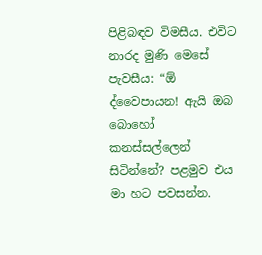පිළිබඳව විමසීය. එවිට නාරද මුණි මෙසේ පැවසීය: “ඕ ද්වෛපායන! ඇයි ඔබ බොහෝ කනස්සල්ලෙන් සිටින්නේ? පළමුව එය මා හට පවසන්න.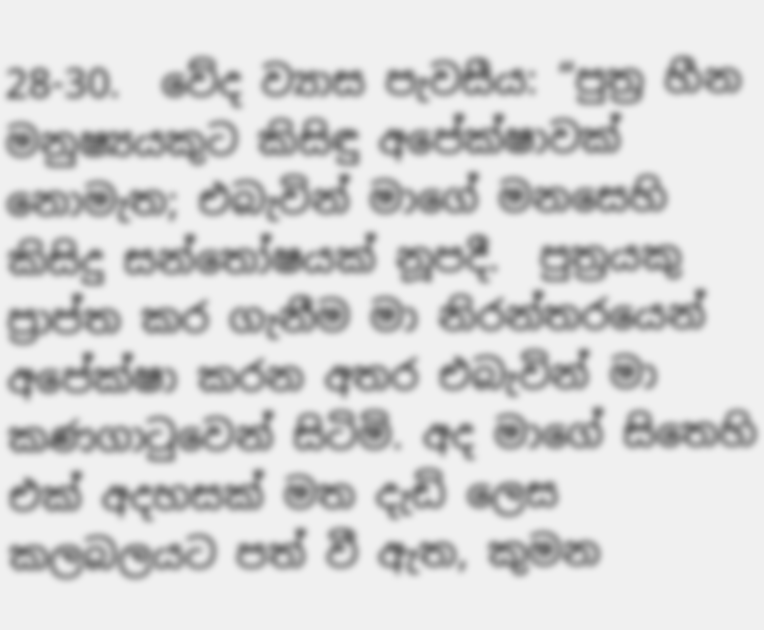28-30.  වේද ව්‍යාස පැවසීය: “පුත්‍ර හීන මනුෂ්‍යයකුට කිසිඳු අපේක්ෂාවක් නොමැත; එබැවින් මාගේ මනසෙහි කිසිදු සන්තෝෂයක් නූපදී.  පුත්‍රයකු ප්‍රාප්ත කර ගැනීම මා නිරන්තරයෙන් අපේක්ෂා කරන අතර එබැවින් මා කණගාටුවෙන් සිටිමි. අද මාගේ සිතෙහි එක් අදහසක් මත දැඩි ලෙස කලබලයට පත් වී ඇත, කුමන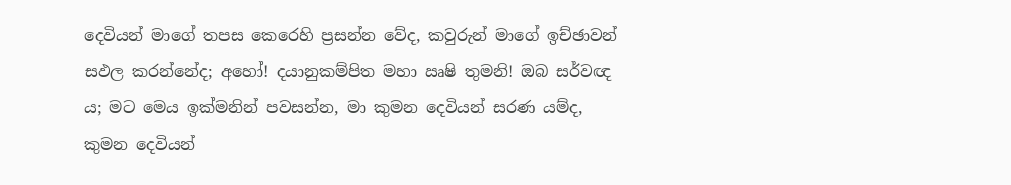දෙවියන් මාගේ තපස කෙරෙහි ප්‍රසන්න වේද, කවුරුන් මාගේ ඉච්ඡාවන් සඵල කරන්නේද; අහෝ! දයානුකම්පිත මහා ඍෂි තුමනි! ඔබ සර්වඥ ය; මට මෙය ඉක්මනින් පවසන්න, මා කුමන දෙවියන් සරණ යම්ද, කුමන දෙවියන්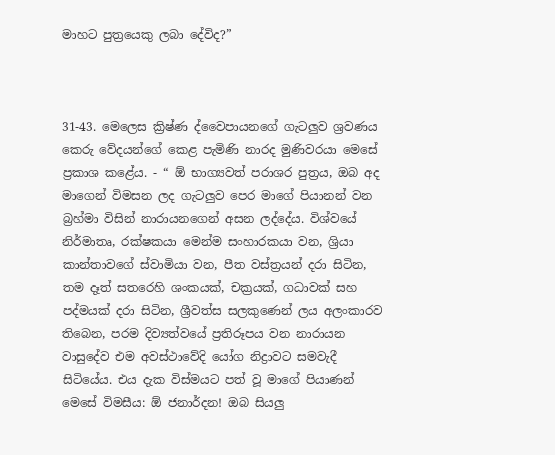මාහට පුත්‍රයෙකු ලබා දේවිද?”



31-43. මෙලෙස ක්‍රිෂ්ණ ද්වෛපායනගේ ගැටලුව ශ්‍රවණය කෙරු වේදයන්ගේ කෙළ පැමිණි නාරද මුණිවරයා මෙසේ ප්‍රකාශ කළේය. - “ ඕ භාග්‍යවත් පරාශර පුත්‍රය, ඔබ අද මාගෙන් විමසන ලද ගැටලුව පෙර මාගේ පියානන් වන බ්‍රහ්මා විසින් නාරායනගෙන් අසන ලද්දේය. විශ්වයේ නිර්මාතෘ, රක්ෂකයා මෙන්ම සංහාරකයා වන, ශ්‍රියා කාන්තාවගේ ස්වාමියා වන, පීත වස්ත්‍රයන් දරා සිටින, තම දෑත් සතරෙහි ශංකයක්, චක්‍රයක්, ගධාවක් සහ පද්මයක් දරා සිටින, ශ්‍රීවත්ස සලකුණෙන් ලය අලංකාරව තිබෙන, පරම දිව්‍යත්වයේ ප්‍රතිරූපය වන නාරායන වාසුදේව එම අවස්ථාවේදි යෝග නිද්‍රාවට සමවැදී සිටියේය. එය දැක විස්මයට පත් වූ මාගේ පියාණන් මෙසේ විමසීය: ඕ ජනාර්දන! ඔබ සියලු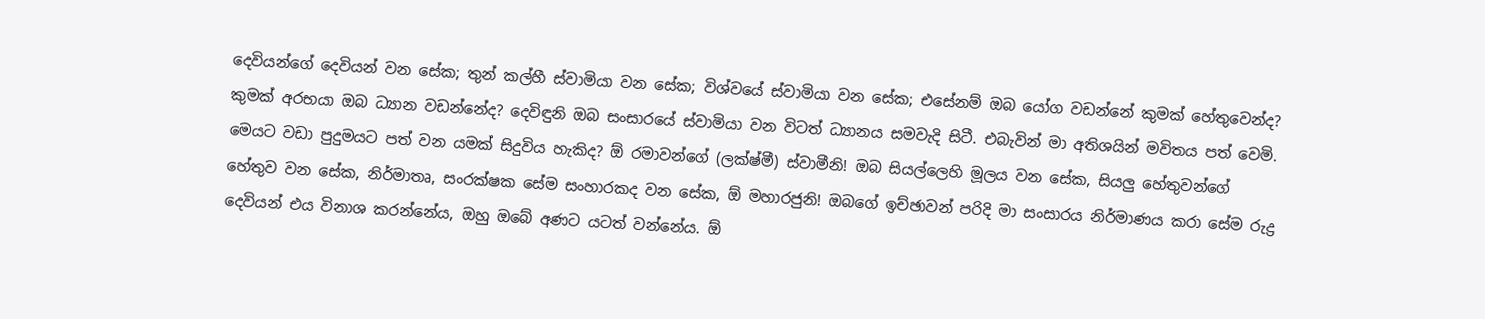දෙවියන්ගේ දෙවියන් වන සේක; තුන් කල්හී ස්වාමියා වන සේක; විශ්වයේ ස්වාමියා වන සේක; එසේනම් ඔබ යෝග වඩන්නේ කුමක් හේතුවෙන්ද? කුමක් අරභයා ඔබ ධ්‍යාන වඩන්නේද? දෙවිඳුනි ඔබ සංසාරයේ ස්වාමියා වන විටත් ධ්‍යානය සමවැදි සිටී. එබැවින් මා අතිශයින් මවිතය පත් වෙමි. මෙයට වඩා පුදුමයට පත් වන යමක් සිදුවිය හැකිද? ඕ රමාවන්ගේ (ලක්ෂ්මී) ස්වාමීනි! ඔබ සියල්ලෙහි මූලය වන සේක, සියලු හේතුවන්ගේ හේතුව වන සේක, නිර්මාතෘ, සංරක්ෂක සේම සංහාරකද වන සේක, ඕ මහාරජුනි! ඔබගේ ඉච්ඡාවන් පරිදි මා සංසාරය නිර්මාණය කරා සේම රුද්‍ර දෙවියන් එය විනාශ කරන්නේය, ඔහු ඔබේ අණට යටත් වන්නේය. ඕ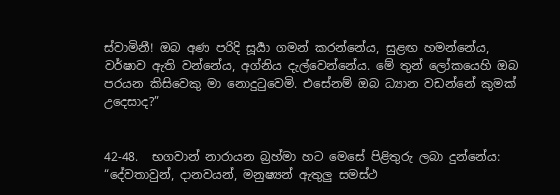ස්වාමිනී! ඔබ අණ පරිදි සූර්‍යා ගමන් කරන්නේය, සුළඟ හමන්නේය, වර්ෂාව ඇති වන්නේය, අග්නිය දැල්වෙන්නේය. මේ තුන් ලෝකයෙහි ඔබ පරයන කිසිවෙකු මා නොදුටුවෙමි. එසේනම් ඔබ ධ්‍යාන වඩන්නේ කුමක් උදෙසාද?”


42-48.  භගවාන් නාරායන බ්‍රහ්මා හට මෙසේ පිළිතුරු ලබා දුන්නේය: “දේවතාවුන්, දානවයන්, මනුෂ්‍යන් ඇතුලු සමස්ථ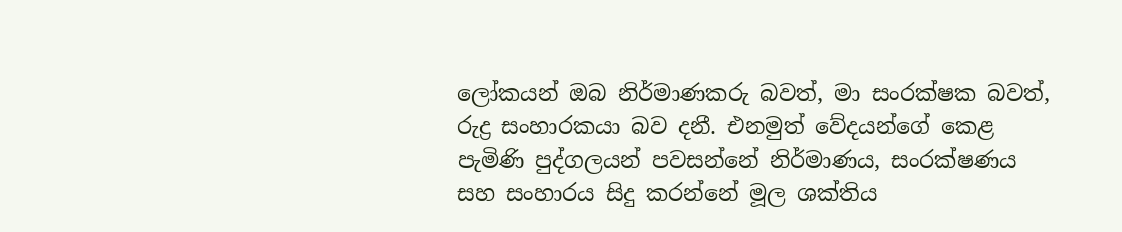ලෝකයන් ඔබ නිර්මාණකරු බවත්, මා සංරක්ෂක බවත්, රුද්‍ර සංහාරකයා බව දනී. එනමුත් වේදයන්ගේ කෙළ පැමිණි පුද්ගලයන් පවසන්නේ නිර්මාණය, සංරක්ෂණය සහ සංහාරය සිදු කරන්නේ මූල ශක්තිය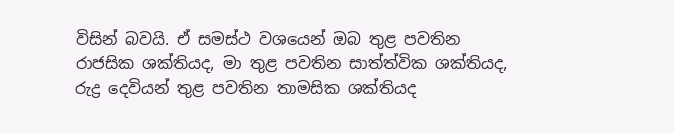විසින් බවයි. ඒ සමස්ථ වශයෙන් ඔබ තුළ පවතින රාජසික ශක්තියද, මා තුළ පවතින සාත්ත්වික ශක්තියද, රුද්‍ර දෙවියන් තුළ පවතින තාමසික ශක්තියද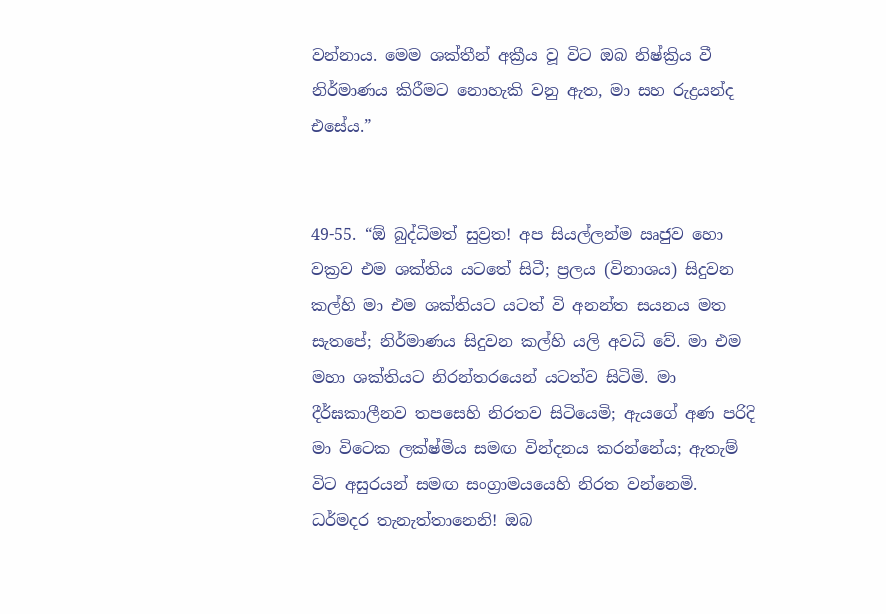වන්නාය. මෙම ශක්තීන් අක්‍රීය වූ විට ඔබ නිෂ්ක්‍රිය වී නිර්මාණය කිරීමට නොහැකි වනු ඇත, මා සහ රුද්‍රයන්ද එසේය.”


49-55. “ඕ බුද්ධිමත් සුව්‍රත! අප සියල්ලන්ම ඍජුව හො වක්‍රව එම ශක්තිය යටතේ සිටී; ප්‍රලය (විනාශය) සිදුවන කල්හි මා එම ශක්තියට යටත් වි අනන්ත සයනය මත සැතපේ; නිර්මාණය සිදුවන කල්හි යලි අවධි වේ. මා එම මහා ශක්තියට නිරන්තරයෙන් යටත්ව සිටිමි. මා දීර්ඝකාලීනව තපසෙහි නිරතව සිටියෙමි; ඇයගේ අණ පරිදි මා විටෙක ලක්ෂ්මිය සමඟ වින්දනය කරන්නේය; ඇතැම් විට අසුරයන් සමඟ සංග්‍රාමයයෙහි නිරත වන්නෙමි. ධර්මදර තැනැත්තානෙනි! ඔබ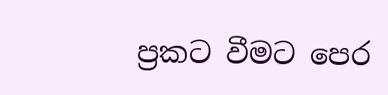ප්‍රකට වීමට පෙර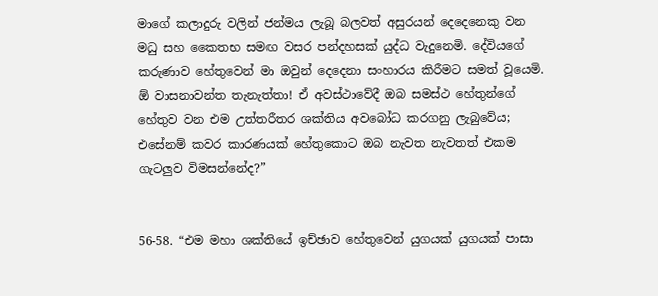මාගේ කලාදුරු වලින් ජන්මය ලැබූ බලවත් අසුරයන් දෙදෙනෙකු වන මධු සහ කෛතභ සමඟ වසර පන්දහසක් යුද්ධ වැදුනෙමි. දේවියගේ කරුණාව හේතුවෙන් මා ඔවුන් දෙදෙනා සංහාරය කිරීමට සමත් වූයෙමි. ඕ වාසනාවන්ත තැනැත්තා! ඒ අවස්ථාවේදී ඔබ සමස්ථ හේතුන්ගේ හේතුව වන එම උත්තරීතර ශක්තිය අවබෝධ කරගනු ලැබුවේය; එසේනම් කවර කාරණයක් හේතුකොට ඔබ නැවත නැවතත් එකම ගැටලුව විමසන්නේද?”


56-58. “එම මහා ශක්තියේ ඉච්ඡාව හේතුවෙන් යුගයක් යුගයක් පාසා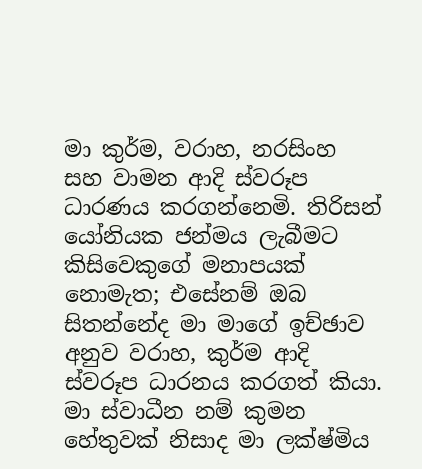මා කුර්ම, වරාහ, නරසිංහ සහ වාමන ආදි ස්වරූප ධාරණය කරගන්නෙමි. තිරිසන් යෝනියක ජන්මය ලැබීමට කිසිවෙකුගේ මනාපයක් නොමැත; එසේනම් ඔබ සිතන්නේද මා මාගේ ඉච්ඡාව අනුව වරාහ, කුර්ම ආදි ස්වරූප ධාරනය කරගත් කියා.  මා ස්වාධීන නම් කුමන හේතුවක් නිසාද මා ලක්ෂ්මිය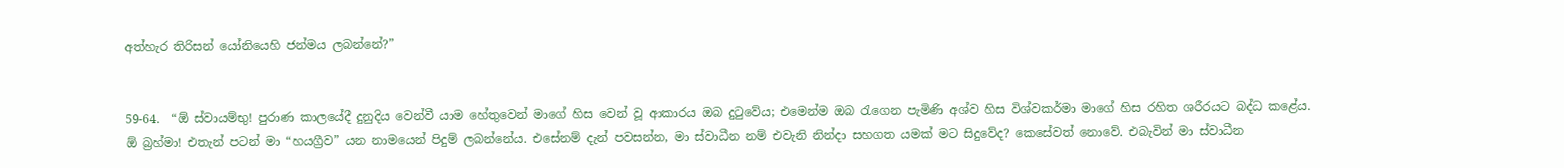අත්හැර තිරිසන් යෝනියෙහි ජන්මය ලබන්නේ?”


59-64.  “ඕ ස්වායම්භු! පුරාණ කාලයේදී දුනුදිය වෙන්වී යාම හේතුවෙන් මාගේ හිස වෙන් වූ ආකාරය ඔබ දුටුවේය; එමෙන්ම ඔබ රැගෙන පැමිණි අශ්ව හිස විශ්වකර්මා මාගේ හිස රහිත ශරීරයට බද්ධ කළේය. ඕ බ්‍රහ්මා! එතැන් පටන් මා “හයග්‍රීව” යන නාමයෙන් පිදුම් ලබන්නේය. එසේනම් දැන් පවසන්න, මා ස්වාධීන නම් එවැනි නින්දා සහගත යමක් මට සිදුවේද? කෙසේවත් නොවේ. එබැවින් මා ස්වාධීන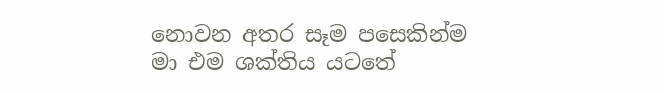නොවන අතර සෑම පසෙකින්ම මා එම ශක්තිය යටතේ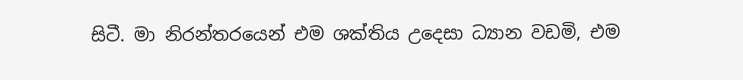සිටී. මා නිරන්තරයෙන් එම ශක්තිය උදෙසා ධ්‍යාන වඩමි, එම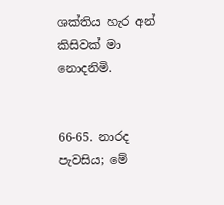ශක්තිය හැර අන් කිසිවක් මා නොදනිමි.


66-65. නාරද පැවසිය; මේ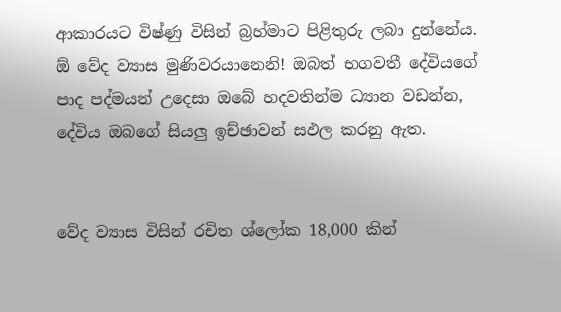ආකාරයට විෂ්ණු විසින් බ්‍රහ්මාට පිළිතුරු ලබා දුන්නේය. ඕ වේද ව්‍යාස මුණිවරයානෙනි! ඔබත් භගවතී දේවියගේ පාද පද්මයන් උදෙසා ඔබේ හදවතින්ම ධ්‍යාන වඩන්න, දේවිය ඔබගේ සියලු ඉච්ඡාවන් සඵල කරනු ඇත.


වේද ව්‍යාස විසින් රචිත ශ්ලෝක 18,000 කින්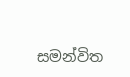සමන්විත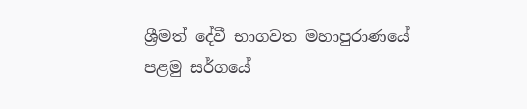ශ්‍රීමත් දේවී භාගවත මහාපුරාණයේ පළමු සර්ගයේ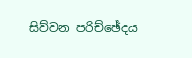සිව්වන පරිච්ඡේදය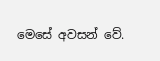මෙසේ අවසන් වේ.